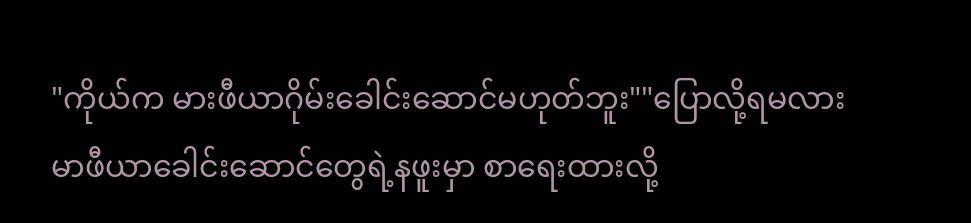"ကိုယ်က မားဖီယာဂိုမ်းခေါင်းဆောင်မဟုတ်ဘူး""ပြောလို့ရမလား မာဖီယာခေါင်းဆောင်တွေရဲ့နဖူးမှာ စာရေးထားလို့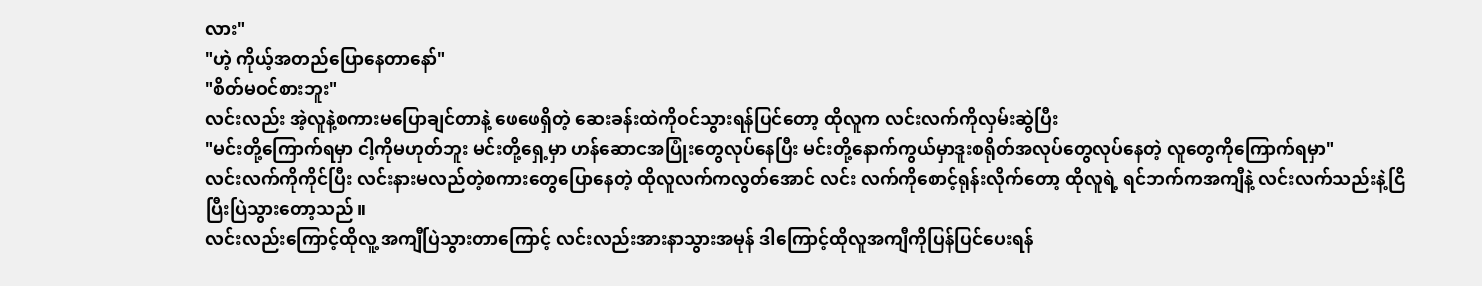လား"
"ဟဲ့ ကိုယ့်အတည်ပြောနေတာနော်"
"စိတ်မဝင်စားဘူး"
လင်းလည်း အဲ့လူနဲ့စကားမပြောချင်တာနဲ့ ဖေဖေရှိတဲ့ ဆေးခန်းထဲကိုဝင်သွားရန်ပြင်တော့ ထိုလူက လင်းလက်ကိုလှမ်းဆွဲပြီး
"မင်းတို့ကြောက်ရမှာ ငါ့ကိုမဟုတ်ဘူး မင်းတို့ရှေ့မှာ ဟန်ဆောငအပြုံးတွေလုပ်နေပြီး မင်းတို့နောက်ကွယ်မှာဒူးစရိုတ်အလုပ်တွေလုပ်နေတဲ့ လူတွေကိုကြောက်ရမှာ"
လင်းလက်ကိုကိုင်ပြီး လင်းနားမလည်တဲ့စကားတွေပြောနေတဲ့ ထိုလူလက်ကလွတ်အောင် လင်း လက်ကိုစောင့်ရုန်းလိုက်တော့ ထိုလူရဲ့ ရင်ဘက်ကအကျီနဲ့ လင်းလက်သည်းနဲ့ငြိပြီးပြဲသွားတော့သည်။
လင်းလည်းကြောင့်ထိုလူ့ အကျီပြဲသွားတာကြောင့် လင်းလည်းအားနာသွားအမုန် ဒါကြောင့်ထိုလူအကျီကိုပြန်ပြင်ပေးရန်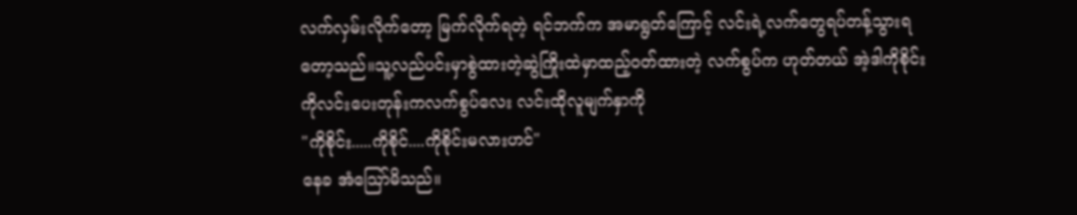လက်လှမ်းလိုက်တော့ မြက်လိုက်ရတဲ့ ရင်ဘက်က အမာရွတ်ကြောင့် လင်းရဲ့လက်တွေရပ်တန့်သွားရတော့သည်။သူ့လည်ပင်းမှာစွဲထားတဲ့ဆွဲကြိုးထဲမှာထည့်ဝတ်ထားတဲ့ လက်စွပ်က ဟုတ်တယ် အဲ့ဒါကိုစိုင်းကိုလင်းပေးတုန်းကလက်စွပ်လေး လင်းထိုလူမျက်နှာကို
"ကိုစိုင်း.....ကိုစိုင်....ကိုစိုင်းမလားဟင်"
နေခ အံသြော်မိသည်။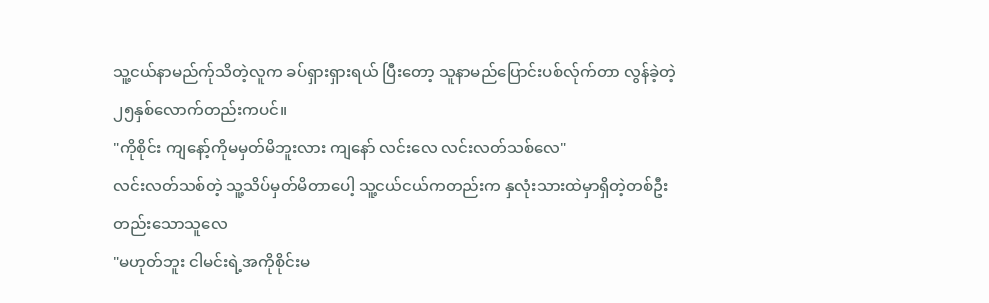သူ့ငယ်နာမည်က်ုသိတဲ့လူက ခပ်ရှားရှားရယ် ပြီးတော့ သူနာမည်ပြောင်းပစ်လ်ုက်တာ လွန်ခဲ့တဲ့ ၂၅နှစ်လောက်တည်းကပင်။
"ကိုစိုင်း ကျနော့်ကိုမမှတ်မိဘူးလား ကျနော် လင်းလေ လင်းလတ်သစ်လေ"
လင်းလတ်သစ်တဲ့ သူ့သိပ်မှတ်မိတာပေါ့ သူ့ငယ်ငယ်ကတည်းက နှလုံးသားထဲမှာရှိတဲ့တစ်ဦးတည်းသောသူလေ
"မဟုတ်ဘူး ငါမင်းရဲ့အကိုစိုင်းမ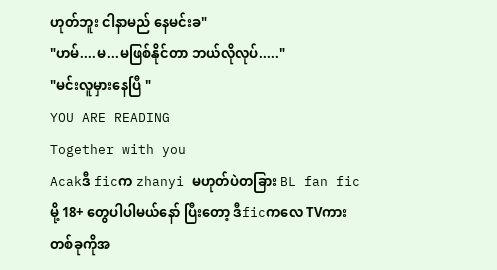ဟုတ်ဘူး ငါနာမည် နေမင်းခ"
"ဟမ်....မ...မဖြစ်နိုင်တာ ဘယ်လိုလုပ်....."
"မင်းလူမှားနေပြီ "
YOU ARE READING
Together with you
Acakဒီ ficက zhanyi မဟုတ်ပဲတခြား BL fan ficမို့ 18+ တွေပါပါမယ်နော် ပြီးတော့ ဒီficကလေ TVကားတစ်ခုကိုအ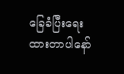ခြေခံပြီးရေးထားတာပါနော်